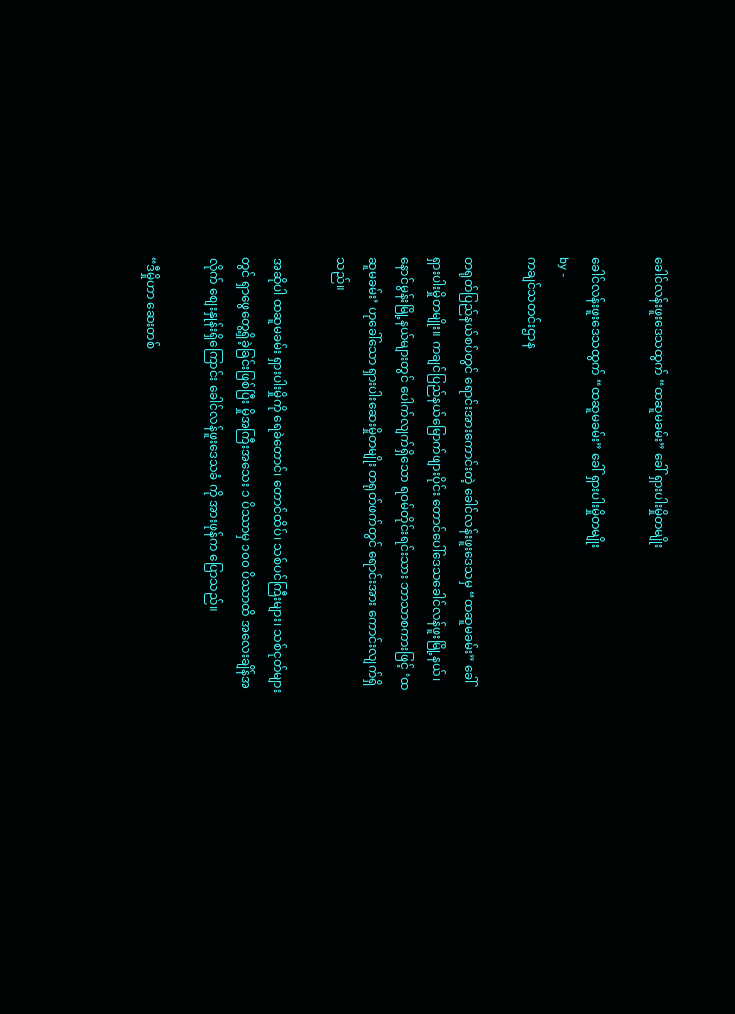ခေါင်လန်းဖူးဒေသထွက် “ထဆူမခမ်း” ခေါ် ရှားပါးမှိုတမျိုး

ခေါင်လန်းဖူးဒေသထွက် “ထဆူမခမ်း” ခေါ် ရှားပါးမှိုတမျိုး
by -
ကချင်သတင်းဌာန

တရုတ်ပြည်နယ်စပ်တွင် ရောင်းအားကောင်းတဲ့ ခေါင်လန်းဖူးဒေသမှ “ထဆူမခမ်း” ခေါ် ရှားပါးမှိုတမျိုး။ ကချင်ပြည်နယ်မြောက်ဖျားပိုင်း တောင်ပေါ်ဒေသခေါင်လန်ဖူးမြို့နယ်၊ နောင်မွန်းမြို့နယ်များတွင် ပေါက်လျက်ရှိသော ရဝမ်တိုင်းရင်းသား ဘာသာစကားဖြင့် ‘ထဆူမခမ်း’ ဟုခေါ်သော ရှားပါးဆေးမှိုတမျိုး တရုတ်ဖက်တွင် ရောင်းအား ကောင်းလျက်ရှိသည်။

အဆိုပါ ထဆူမခမ်း ရှားပါးမှိုကို ရေခဲတောင်၊ တောင်ထိပ်၊ သစ်ပင်ကြီးများ၊ သစ်ငုတ်များတွင် ရှာဖွေတွေ့ရှိခဲ့ခြင်းဖြစ်ပြီး မှိုအကြီးအသေး ၁ ပိဿာမှ ၁၀၀ ပိဿာထိ အလေးချိန်အလိုက် စျေးနှုန်းရှိကြောင်း ခေါင်လန်ဖူးဒေသခံ ကို အားဖုန်က ပြောသည်။

“ဒီမှိုဟာ ဆေးတစ်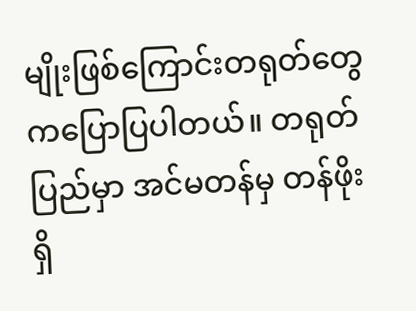မျိုးဖြစ်ကြောင်းတရုတ်တွေကပြောပြပါတယ်။ တရုတ်ပြည်မှာ အင်မတန်မှ တန်ဖိုးရှိ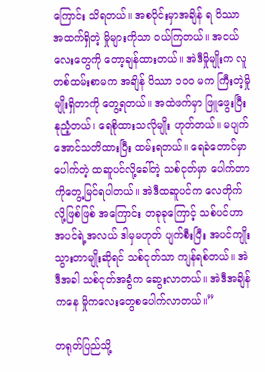ကြောင်း သိရတယ်။ အစပိုင်းမှာအချိန် ရ ပိဿာအထက်ရှိတဲ့ မှိုများကိုသာ ၀ယ်ကြတယ်။ အငယ်လေးတွေကို တော့ချန်ထားတယ်။ အဲဒီမှိုမျိုးက လူတစ်ထမ်းစာမက အချိန် ပိဿာ ၁၀၀ မက ကြီးတဲ့မှိုမျိုးရှိတာကို တွေ့ရတယ်။ အထဲဖက်မှာ ဖြူဖွေးပြီး နုညံ့တယ်၊ ရေစိုထားသလိုမျိုး ဟုတ်တယ်။ မပျက်အောင်သတိထားပြီး ထမ်းရတယ်။ ရေခဲတောင်မှာပေါက်တဲ့ ထဆူပင်လို့ခေါ်တဲ့ သစ်ငုတ်မှာ ပေါက်တာကိုတွေ့မြင်ရပါတယ်။ အဲဒီထဆူပင်က လေတိုက်လို့ဖြစ်ဖြစ် အကြောင်း တခုခုကြောင့် သစ်ပင်ဟာ အပင်ရဲ့အလယ် ဒါမှမဟုတ် ပျက်စီးပြီး အပင်ကျိုးသွားတာမျိုးဆိုရင် သစ်ငုတ်သာ ကျန်ရစ်တယ်။ အဲဒီအခါ သစ်ငုတ်အခွံက ဆွေးလာတယ်။ အဲဒီအချိန်ကနေ မှိုကလေးတွေစပေါက်လာတယ်။”

တရုတ်ပြည်သို့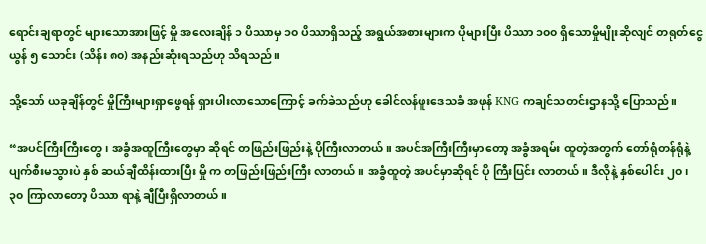ရောင်းချရာတွင် များသောအားဖြင့် မှို အလေးချိန် ၁ ပိဿာမှ ၁၀ ပိဿာရှိသည့် အရွယ်အစားများက ပိုများပြီး ပိဿာ ၁၀၀ ရှိသောမှိုမျိုးဆိုလျင် တရုတ်ငွေ ယွန် ၅ သောင်း (သိန်း ၈၀) အနည်းဆုံးရသည်ဟု သိရသည်။

သို့သော် ယခုချိန်တွင် မှိုကြီးများရှာဖွေရန် ရှားပါးလာသောကြောင့် ခက်ခဲသည်ဟု ခေါင်လန်ဖူးဒေသခံ အဖုန် KNG ကချင်သတင်းဌာနသို့ ပြောသည်။

“အပင်ကြီးကြီးတွေ၊ အခွံအထူကြီးတွေမှာ ဆိုရင် တဖြည်းဖြည်းနဲ့ ပိုကြီးလာတယ်။ အပင်အကြီးကြီးမှာတော့ အခွံအရမ်း ထူတဲ့အတွက် တော်ရုံတန်ရုံနဲ့ ပျက်စီးမသွားပဲ နှစ် ဆယ်ချီထိန်းထားပြီး မှို က တဖြည်းဖြည်းကြီး လာတယ်။ အခွံထူတဲ့ အပင်မှာဆိုရင် ပို ကြီးပြင်း လာတယ်။ ဒီလိုနဲ့ နှစ်ပေါင်း ၂၀၊ ၃၀ ကြာလာတော့ ပိဿာ ရာနဲ့ ချီပြီးရှိလာတယ်။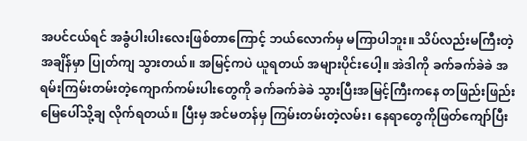အပင်ငယ်ရင် အခွံပါးပါးလေးဖြစ်တာကြောင့် ဘယ်လောက်မှ မကြာပါဘူး။ သိပ်လည်းမကြီးတဲ့အချိန်မှာ ပြုတ်ကျ သွားတယ်။ အမြင့်ကပဲ ယူရတယ် အများပိုင်းပေါ့။ အဲဒါကို ခက်ခက်ခဲခဲ အရမ်းကြမ်းတမ်းတဲ့ကျောက်ကမ်းပါးတွေကို ခက်ခက်ခဲခဲ သွားပြီးအမြင့်ကြီးကနေ တဖြည်းဖြည်းမြေပေါ်သို့ချ လိုက်ရတယ်။ ပြီးမှ အင်မတန်မှ ကြမ်းတမ်းတဲ့လမ်း၊ နေရာတွေကိုဖြတ်ကျော်ပြီး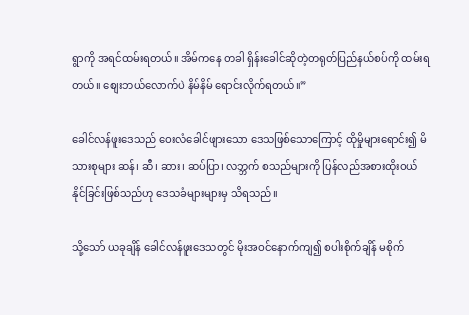ရွာကို အရင်ထမ်းရတယ်။ အိမ်ကနေ တခါ ရှိန်းခေါင်ဆိုတဲ့တရုတ်ပြည်နယ်စပ်ကို ထမ်းရတယ်။ စျေးဘယ်လောက်ပဲ နိမ်နိမ် ရောင်းလိုက်ရတယ်။”

ခေါင်လန်ဖူးဒေသည် ဝေးလံခေါင်ဖျားသော ဒေသဖြစ်သောကြောင့် ထိုမှိုများရောင်း၍ မိသားစုများ ဆန်၊ ဆီ၊ ဆား၊ ဆပ်ပြာ၊ လဘ္ဘက် စသည်များကို ပြန်လည်အစားထိုးဝယ် နိုင်ခြင်းဖြစ်သည်ဟု ဒေသခံများများမှ သိရသည်။

သို့သော် ယခုချိန် ခေါင်လန်ဖူးဒေသတွင် မိုးအဝင်နောက်ကျ၍ စပါးစိုက်ချိန် မစိုက်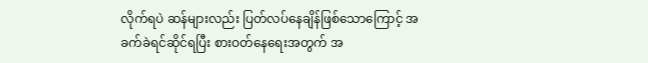လိုက်ရပဲ ဆန်များလည်း ပြတ်လပ်နေချိန်ဖြစ်သောကြောင့် အခက်ခဲရင်ဆိုင်ရပြီး စားဝတ်နေရေးအတွက် အ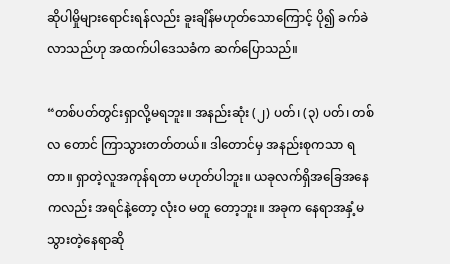ဆိုပါမှိုများရောင်းရန်လည်း ခူးချိန်မဟုတ်သောကြောင့် ပို၍ ခက်ခဲလာသည်ဟု အထက်ပါဒေသခံက ဆက်ပြောသည်။

“တစ်ပတ်တွင်းရှာလို့မရဘူး။ အနည်းဆုံး (၂) ပတ်၊ (၃) ပတ်၊ တစ်လ တောင် ကြာသွားတတ်တယ်။ ဒါတောင်မှ အနည်းစုကသာ ရတာ။ ရှာတဲ့လူအကုန်ရတာ မဟုတ်ပါဘူး။ ယခုလက်ရှိအခြေအနေကလည်း အရင်နဲ့တော့ လုံးဝ မတူ တော့ဘူး။ အခုက နေရာအနှံ့မသွားတဲ့နေရာဆို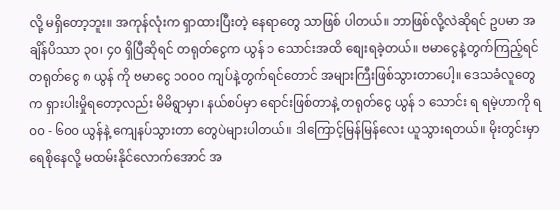လို့ မရှိတော့ဘူး။ အကုန်လုံးက ရှာထားပြီးတဲ့ နေရာတွေ သာဖြစ် ပါတယ်။ ဘာဖြစ်လို့လဲဆိုရင် ဥပမာ အချိန်ပိဿာ ၃၀၊ ၄၀ ရှိပြီဆိုရင် တရုတ်ငွေက ယွန် ၁ သောင်းအထိ စျေးရခဲ့တယ်။ ဗမာငွေနဲ့တွက်ကြည့်ရင် တရုတ်ငွေ ၈ ယွန် ကို ဗမာငွေ ၁၀၀၀ ကျပ်နဲ့တွက်ရင်တောင် အများကြီးဖြစ်သွားတာပေါ့။ ဒေသခံလူတွေက ရှားပါးမှိုရတော့လည်း မိမိရွာမှာ၊ နယ်စပ်မှာ ရောင်းဖြစ်တာနဲ့ တရုတ်ငွေ ယွန် ၁ သောင်း ရ ရမဲ့ဟာကို ရ၀၀ - ၆၀၀ ယွန်နဲ့ ကျေနပ်သွားတာ တွေပဲများပါတယ်။ ဒါကြောင့်မြန်မြန်လေး ယူသွားရတယ်။ မိုးတွင်းမှာ ရေစိုနေလို့ မထမ်းနိုင်လောက်အောင် အ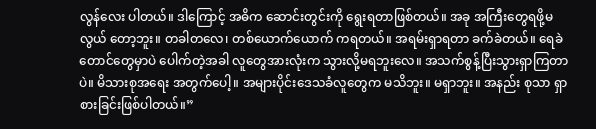လွန်လေး ပါတယ်။ ဒါကြောင့် အဓိက ဆောင်းတွင်းကို ရွေးရတာဖြစ်တယ်။ အခု အကြီးတွေရဖို့မလွယ် တော့ဘူး။ တခါတလေ၊ တစ်ယောက်ယောက် ကရတယ်။ အရမ်းရှာရတာ ခက်ခဲတယ်။ ရေခဲတောင်တွေမှာပဲ ပေါက်တဲ့အခါ လူတွေအားလုံးက သွားလို့မရဘူးလေ။ အသက်စွန့်ပြီးသွားရှာကြတာပဲ။ မိသားစုအရေး အတွက်ပေါ့။ အများပိုင်းဒေသခံလူတွေက မသိဘူး။ မရှာဘူး။ အနည်း စုသာ ရှာစားခြင်းဖြစ်ပါတယ်။”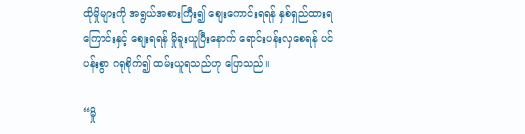ထိုမှိုများကို အရွယ်အစားကြီး၍ စျေးကောင်းရရန် နှစ်ရှည်ထားရကြောင်းနှင့် စျေးရရန် မှိုခူးယူပြီးနောက် ရောင်းပန်းလှစေရန် ပင်ပန်းစွာ ဂရုစိုက်၍ ထမ်းယူရသည်ဟု ပြောသည်။

“မှို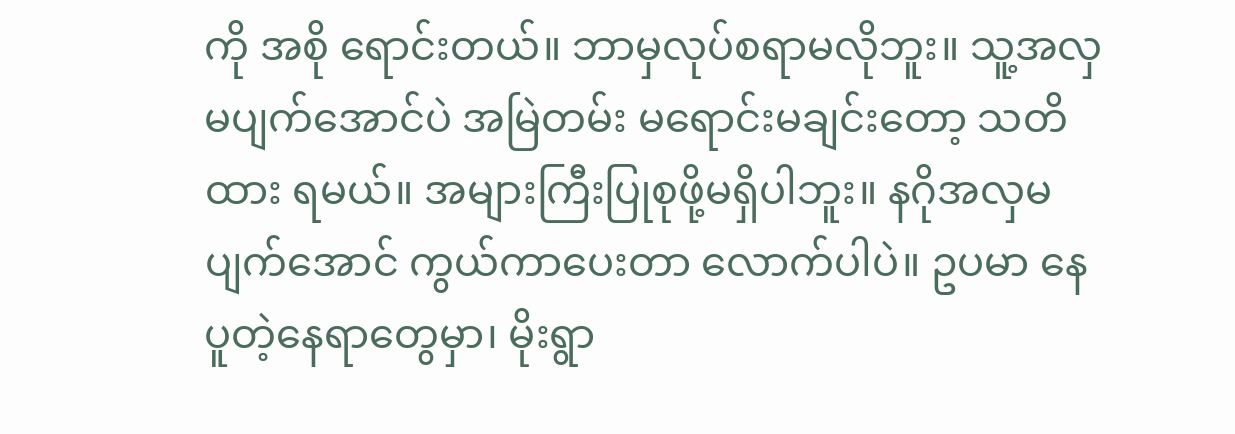ကို အစို ရောင်းတယ်။ ဘာမှလုပ်စရာမလိုဘူး။ သူ့အလှမပျက်အောင်ပဲ အမြဲတမ်း မရောင်းမချင်းတော့ သတိထား ရမယ်။ အများကြီးပြုစုဖို့မရှိပါဘူး။ နဂိုအလှမပျက်အောင် ကွယ်ကာပေးတာ လောက်ပါပဲ။ ဥပမာ နေပူတဲ့နေရာတွေမှာ၊ မိုးရွာ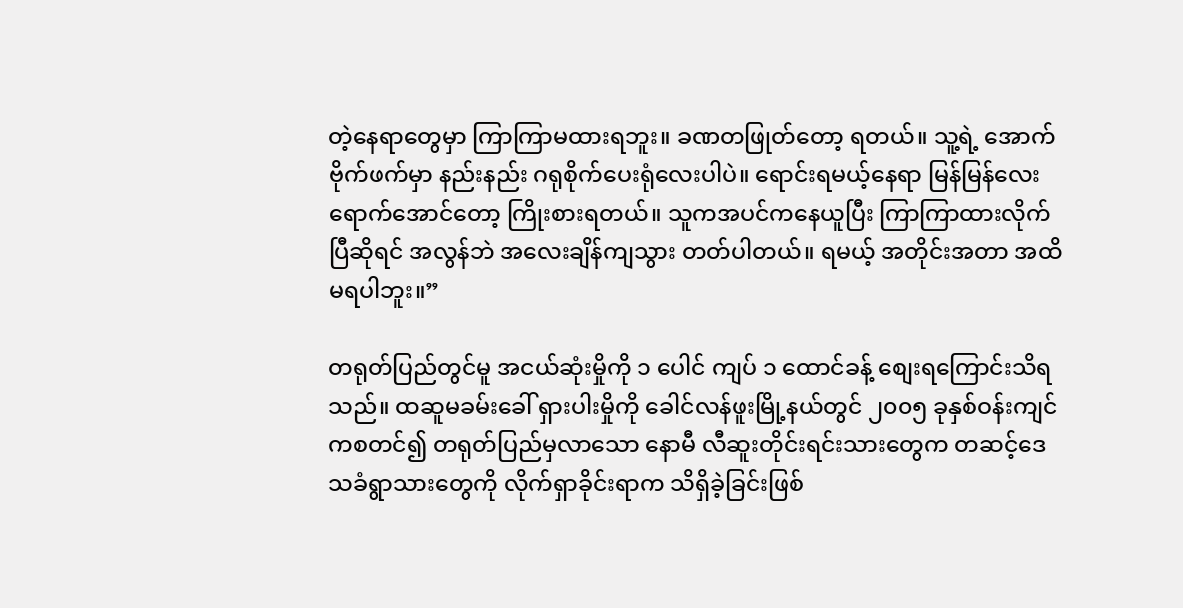တဲ့နေရာတွေမှာ ကြာကြာမထားရဘူး။ ခဏတဖြုတ်တော့ ရတယ်။ သူ့ရဲ့ အောက် ဗိုက်ဖက်မှာ နည်းနည်း ဂရုစိုက်ပေးရုံလေးပါပဲ။ ရောင်းရမယ့်နေရာ မြန်မြန်လေး ရောက်အောင်တော့ ကြိုးစားရတယ်။ သူကအပင်ကနေယူပြီး ကြာကြာထားလိုက်ပြီဆိုရင် အလွန်ဘဲ အလေးချိန်ကျသွား တတ်ပါတယ်။ ရမယ့် အတိုင်းအတာ အထိမရပါဘူး။”

တရုတ်ပြည်တွင်မူ အငယ်ဆုံးမှိုကို ၁ ပေါင် ကျပ် ၁ ထောင်ခန့် စျေးရကြောင်းသိရသည်။ ထဆူမခမ်းခေါ် ရှားပါးမှိုကို ခေါင်လန်ဖူးမြို့နယ်တွင် ၂၀၀၅ ခုနှစ်ဝန်းကျင်ကစတင်၍ တရုတ်ပြည်မှလာသော နောမီ လီဆူးတိုင်းရင်းသားတွေက တဆင့်ဒေသခံရွာသားတွေကို လိုက်ရှာခိုင်းရာက သိရှိခဲ့ခြင်းဖြစ်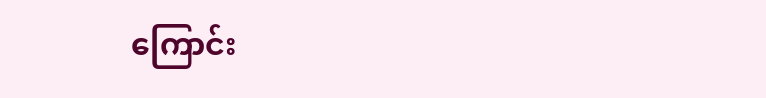ကြောင်း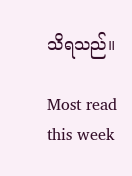သိရသည်။

Most read this week